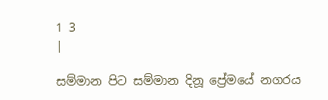1 3
|

සම්මාන පිට සම්මාන දිනූ ප්‍රේමයේ නගරය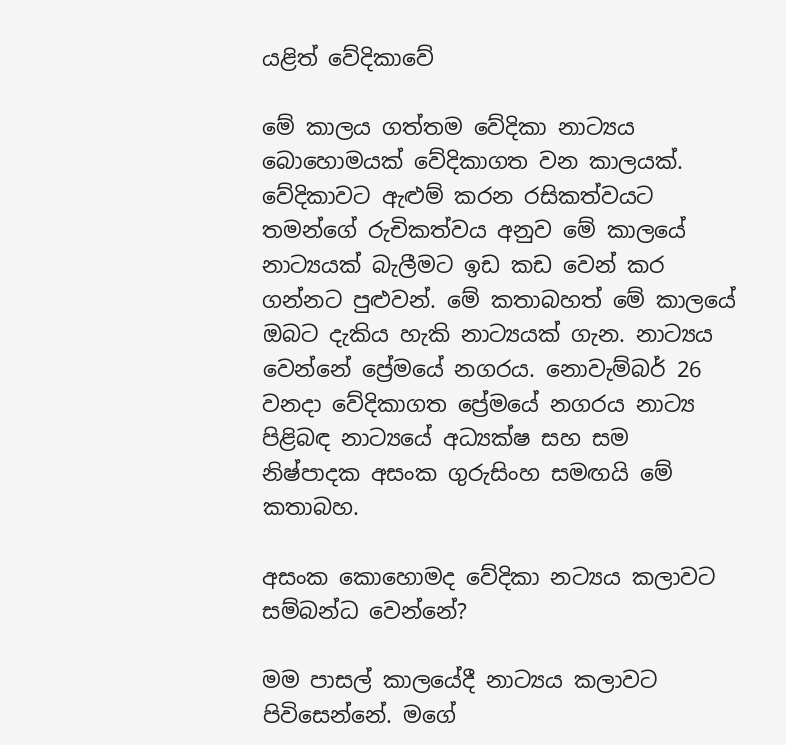යළිත් වේදිකාවේ

මේ කාලය ගත්තම වේදිකා නාට්‍යය බොහොමයක් වේදිකාගත වන කාලයක්. වේදිකාවට ඇළුම් කරන රසිකත්වයට තමන්ගේ රුචිකත්වය අනුව මේ කාලයේ නාට්‍යයක් බැලීමට ඉඩ කඩ වෙන් කර ගන්නට පුළුවන්. මේ කතාබහත් මේ කාලයේ ඔබට දැකිය හැකි නාට්‍යයක් ගැන. නාට්‍යය වෙන්නේ ප්‍රේමයේ නගරය. නොවැම්බර් 26 වනදා වේදිකාගත ප්‍රේමයේ නගරය නාට්‍ය පිළිබඳ නාට්‍යයේ අධ්‍යක්ෂ සහ සම නිෂ්පාදක අසංක ගුරුසිංහ සමඟයි මේ කතාබහ.

අසංක කොහොමද වේදිකා නට්‍යය කලාවට සම්බන්ධ වෙන්නේ?

මම පාසල් කාලයේදී නාට්‍යය කලාවට පිවිසෙන්නේ. මගේ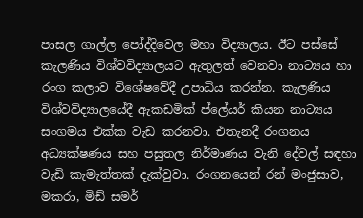පාසල ගාල්ල පෝද්දිවෙල මහා විද්‍යාලය. ඊට පස්සේ කැලණිය විශ්වවිද්‍යාලයට ඇතුලත් වෙනවා නාට්‍යය හා රංග කලාව විශේෂවේදී උපාධිය කරන්න. කැලණිය විශ්වවිද්‍යාලයේදී ඇකඩමික් ප්ලේයර් කියන නාට්‍යය සංගමය එක්ක වැඩ කරනවා. එතැනදී රංගනය අධ්‍යක්ෂණය සහ පසුතල නිර්මාණය වැනි දේවල් සඳහා වැඩි කැමැත්තක් දැක්වුවා. රංගනයෙන් රන් මංජුසාව, මකරා, මිඩ් සමර්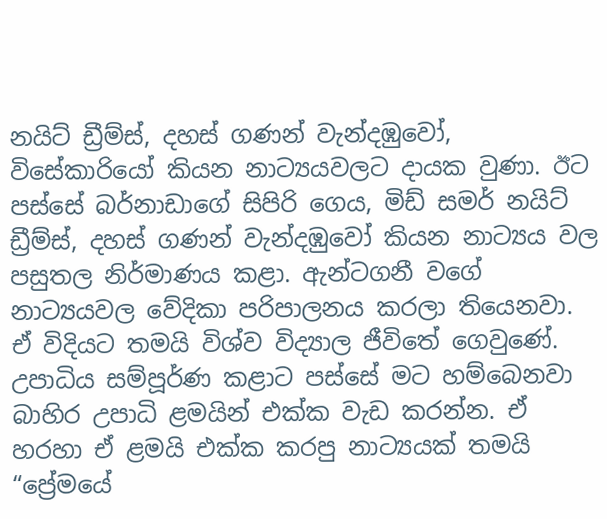නයිට් ඩ්‍රීම්ස්, දහස් ගණන් වැන්දඹුවෝ, විසේකාරියෝ කියන නාට්‍යයවලට දායක වුණා. ඊට පස්සේ බර්නාඩාගේ සිපිරි ගෙය, මිඩ් සමර් නයිට් ඩ්‍රීම්ස්, දහස් ගණන් වැන්දඹුවෝ කියන නාට්‍යය වල පසුතල නිර්මාණය කළා. ඇන්ටගනී වගේ නාට්‍යයවල වේදිකා පරිපාලනය කරලා තියෙනවා. ඒ විදියට තමයි විශ්ව විද්‍යාල ජීවිතේ ගෙවුණේ. උපාධිය සම්පූර්ණ කළාට පස්සේ මට හම්බෙනවා බාහිර උපාධි ළමයින් එක්ක වැඩ කරන්න. ඒ හරහා ඒ ළමයි එක්ක කරපු නාට්‍යයක් තමයි “ප්‍රේමයේ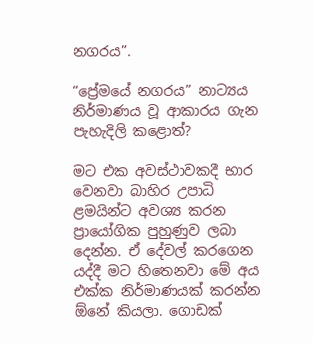නගරය”.

“ප්‍රේමයේ නගරය” නාට්‍යය නිර්මාණය වූ ආකාරය ගැන පැහැදිලි කළොත්?

මට එක අවස්ථාවකදී භාර වෙනවා බාහිර උපාධි ළමයින්ට අවශ්‍ය කරන ප්‍රායෝගික පුහුණුව ලබා දෙන්න. ඒ දේවල් කරගෙන යද්දී මට හිතෙනවා මේ අය එක්ක නිර්මාණයක් කරන්න ඕනේ කියලා. ගොඩක්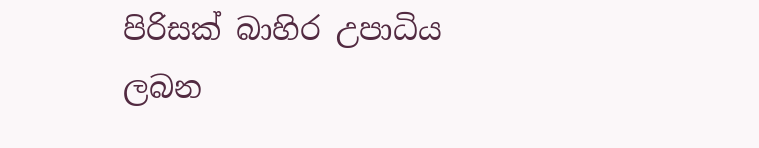පිරිසක් බාහිර උපාධිය ලබන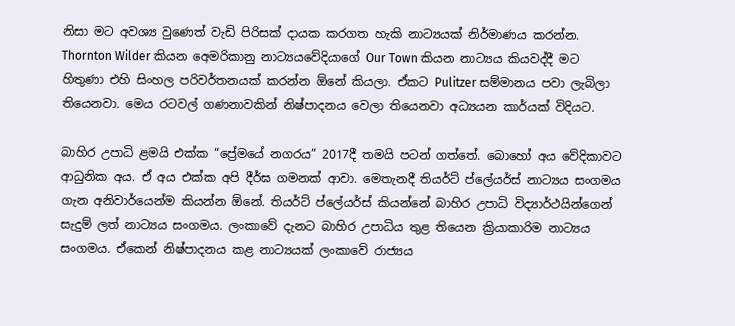නිසා මට අවශ්‍ය වුණෙත් වැඩි පිරිසක් දායක කරගත හැකි නාට්‍යයක් නිර්මාණය කරන්න. Thornton Wilder කියන අෙමරිකානු නාට්‍යයවේදියාගේ Our Town කියන නාට්‍යය කියවද්දී මට හිතුණා එහි සිංහල පරිවර්තනයක් කරන්න ඕනේ කියලා. ඒකට Pulitzer සම්මානය පවා ලැබිලා තියෙනවා. මෙය රටවල් ගණනාවකින් නිෂ්පාදනය වෙලා තියෙනවා අධ්‍යයන කාර්යක් විදියට.

බාහිර උපාධි ළමයි එක්ක “ප්‍රේමයේ නගරය” 2017දී තමයි පටන් ගත්තේ. බොහෝ අය වේදිකාවට ආධුනික අය. ඒ අය එක්ක අපි දීර්ඝ ගමනක් ආවා. මෙතැනදී තියර්ට් ප්ලේයර්ස් නාට්‍යය සංගමය ගැන අනිවාර්යෙන්ම කියන්න ඕනේ. තියර්ට් ප්ලේයර්ස් කියන්නේ බාහිර උපාධි විද්‍යාර්ථයින්ගෙන් සැදුම් ලත් නාට්‍යය සංගමය. ලංකාවේ දැනට බාහිර උපාධිය තුළ තියෙන ක්‍රියාකාරිම නාට්‍යය සංගමය. ඒකෙන් නිෂ්පාදනය කළ නාට්‍යයක් ලංකාවේ රාජ්‍යය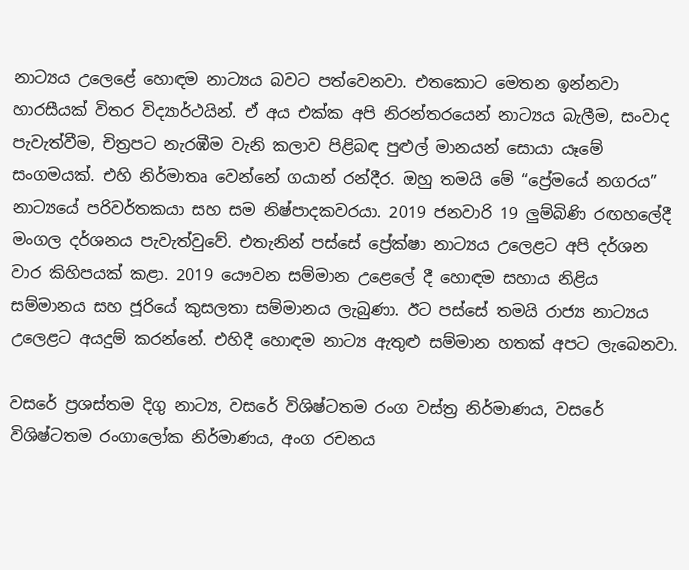නාට්‍යය උලෙළේ හොඳම නාට්‍යය බවට පත්වෙනවා. එතකොට මෙතන ඉන්නවා හාරසීයක් විතර විද්‍යාර්ථයින්. ඒ අය එක්ක අපි නිරන්තරයෙන් නාට්‍යය බැලීම, සංවාද පැවැත්වීම, චිත්‍රපට නැරඹීම වැනි කලාව පිළිබඳ පුළුල් මානයන් සොයා යෑමේ සංගමයක්. එහි නිර්මාතෘ වෙන්නේ ගයාන් රන්දීර. ඔහු තමයි මේ “ප්‍රේමයේ නගරය” නාට්‍යයේ පරිවර්තකයා සහ සම නිෂ්පාදකවරයා. 2019 ජනවාරි 19 ලුම්බිණි රඟහලේදී මංගල දර්ශනය පැවැත්වුවේ. එතැනින් පස්සේ ප්‍රේක්ෂා නාට්‍යය උලෙළට අපි දර්ශන වාර කිහිපයක් කළා. 2019 යෞවන සම්මාන උළෙලේ දී හොඳම සහාය නිළිය සම්මානය සහ ජූරියේ කුසලතා සම්මානය ලැබුණා. ඊට පස්සේ තමයි රාජ්‍ය නාට්‍යය උලෙළට අයදුම් කරන්නේ. එහිදී හොඳම නාට්‍ය ඇතුළු සම්මාන හතක් අපට ලැබෙනවා.

වසරේ ප්‍රශස්තම දිගු නාට්‍ය, වසරේ විශිෂ්ටතම රංග වස්ත්‍ර නිර්මාණය, වසරේ විශිෂ්ටතම රංගාලෝක නිර්මාණය, අංග රචනය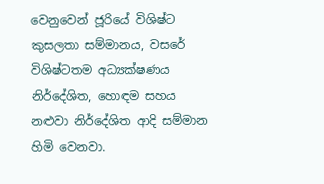වෙනුවෙන් ජූරියේ විශිෂ්ට කුසලතා සම්මානය, වසරේ විශිෂ්ටතම අධ්‍යක්ෂණය නිර්දේශිත, හොඳම සහය නළුවා නිර්දේශිත ආදි සම්මාන හිමි වෙනවා.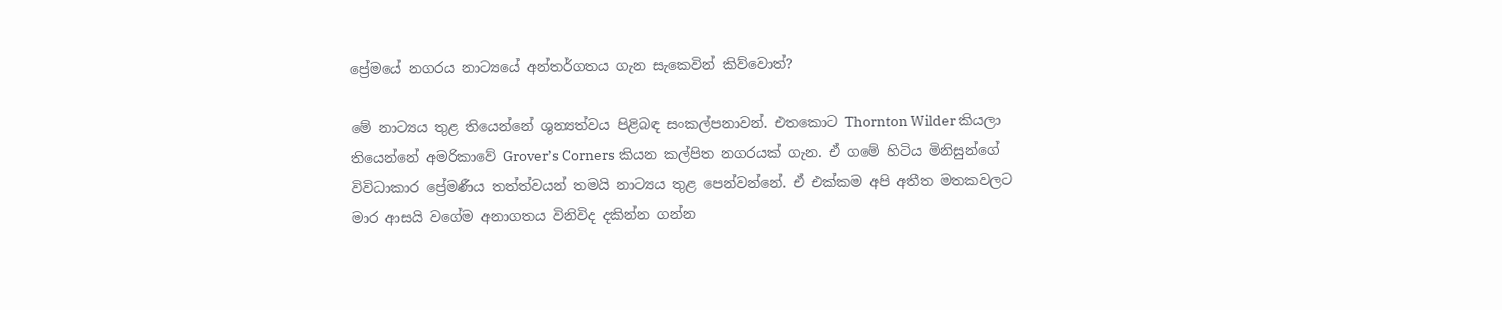ප්‍රේමයේ නගරය නාට්‍යයේ අන්තර්ගතය ගැන සැකෙවින් කිව්වොත්?

මේ නාට්‍යය තුළ තියෙන්නේ ශුන්‍යත්වය පිළිබඳ සංකල්පනාවන්. එතකොට Thornton Wilder කියලා තියෙන්නේ අමරිකාවේ Grover’s Corners කියන කල්පිත නගරයක් ගැන. ඒ ගමේ හිටිය මිනිසුන්ගේ විවිධාකාර ප්‍රේමණීය තත්ත්වයන් තමයි නාට්‍යය තුළ පෙන්වන්නේ. ඒ එක්කම අපි අතීත මතකවලට මාර ආසයි වගේම අනාගතය විනිවිද දකින්න ගන්න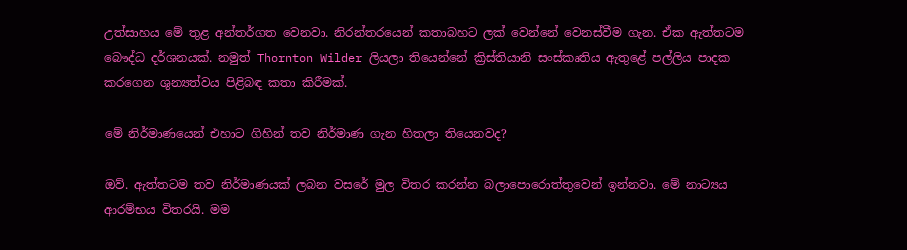උත්සාහය මේ තුළ අන්තර්ගත වෙනවා. නිරන්තරයෙන් කතාබහට ලක් වෙන්නේ වෙනස්වීම ගැන. ඒක ඇත්තටම බෞද්ධ දර්ශනයක්. නමුත් Thornton Wilder ලියලා තියෙන්නේ ක්‍රිස්තියානි සංස්කෘතිය ඇතුළේ පල්ලිය පාදක කරගෙන ශුන්‍යත්වය පිළිබඳ කතා කිරීමක්.

මේ නිර්මාණයෙන් එහාට ගිහින් තව නිර්මාණ ගැන හිතලා තියෙනවද?

ඔව්. ඇත්තටම තව නිර්මාණයක් ලබන වසරේ මුල විතර කරන්න බලාපොරොත්තුවෙන් ඉන්නවා. මේ නාට්‍යය ආරම්භය විතරයි. මම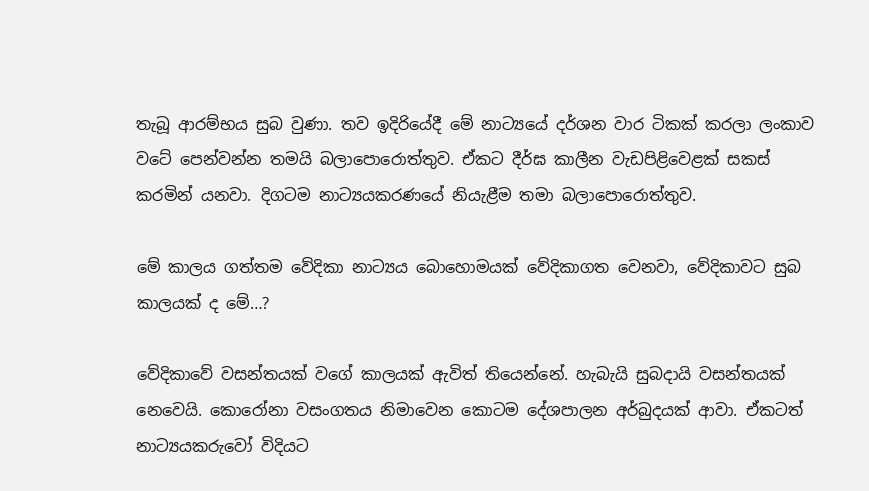තැබූ ආරම්භය සුබ වුණා. තව ඉදිරියේදී මේ නාට්‍යයේ දර්ශන වාර ටිකක් කරලා ලංකාව වටේ පෙන්වන්න තමයි බලාපොරොත්තුව. ඒකට දීර්ඝ කාලීන වැඩපිළිවෙළක් සකස් කරමින් යනවා. දිගටම නාට්‍යයකරණයේ නියැළීම තමා බලාපොරොත්තුව.

මේ කාලය ගත්තම වේදිකා නාට්‍යය බොහොමයක් වේදිකාගත වෙනවා, වේදිකාවට සුබ කාලයක් ද මේ…?

වේදිකාවේ වසන්තයක් වගේ කාලයක් ඇවිත් තියෙන්නේ. හැබැයි සුබදායි වසන්තයක් නෙවෙයි. කොරෝනා වසංගතය නිමාවෙන කොටම දේශපාලන අර්බුදයක් ආවා. ඒකටත් නාට්‍යයකරුවෝ විදියට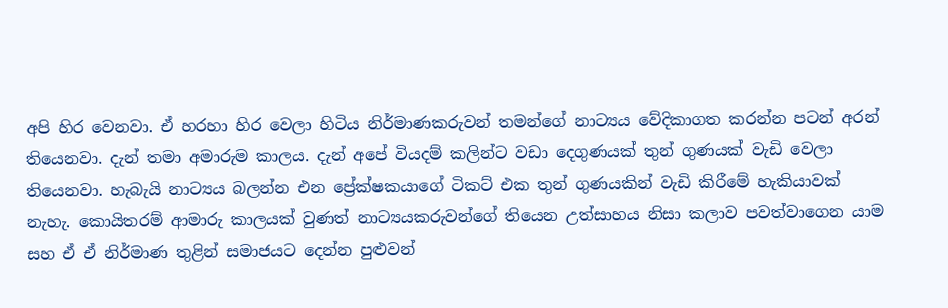අපි හිර වෙනවා. ඒ හරහා හිර වෙලා හිටිය නිර්මාණකරුවන් තමන්ගේ නාට්‍යය වේදිකාගත කරන්න පටන් අරන් තියෙනවා. දැන් තමා අමාරුම කාලය. දැන් අපේ වියදම් කලින්ට වඩා දෙගුණයක් තුන් ගුණයක් වැඩි වෙලා තියෙනවා. හැබැයි නාට්‍යය බලන්න එන ප්‍රේක්ෂකයාගේ ටිකට් එක තුන් ගුණයකින් වැඩි කිරීමේ හැකියාවක් නැහැ. කොයිතරම් ආමාරු කාලයක් වුණත් නාට්‍යයකරුවන්ගේ තියෙන උත්සාහය නිසා කලාව පවත්වාගෙන යාම සහ ඒ ඒ නිර්මාණ තුළින් සමාජයට දෙන්න පුළුවන්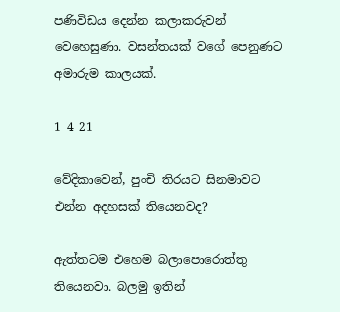පණිවිඩය දෙන්න කලාකරුවන් වෙහෙසුණා. වසන්තයක් වගේ පෙනුණට අමාරුම කාලයක්.

1 4 21

වේදිකාවෙන්, පුංචි තිරයට සිනමාවට එන්න අදහසක් තියෙනවද?

ඇත්තටම එහෙම බලාපොරොත්තු තියෙනවා. බලමු ඉතින්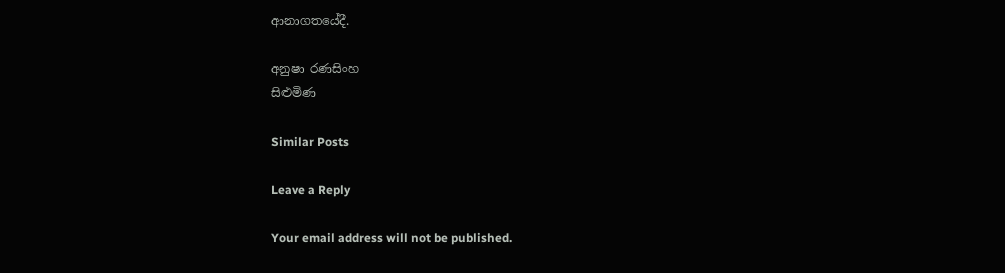ආනාගතයේදී.

අනුෂා රණසිංහ
සිළුමිණ

Similar Posts

Leave a Reply

Your email address will not be published.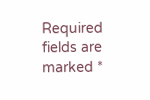Required fields are marked *